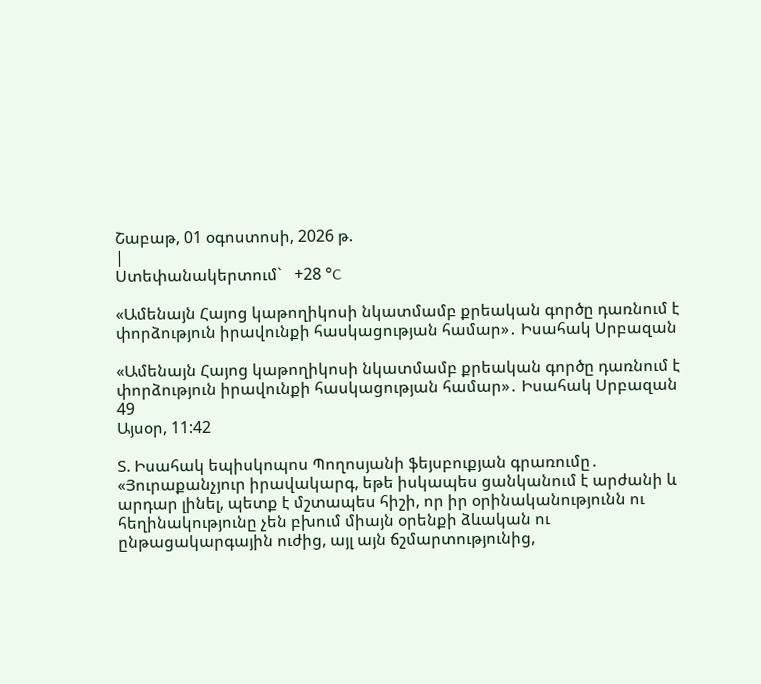Շաբաթ, 01 օգոստոսի, 2026 թ.
|
Ստեփանակերտում`   +28 °C

«Ամենայն Հայոց կաթողիկոսի նկատմամբ քրեական գործը դառնում է փորձություն իրավունքի հասկացության համար»․ Իսահակ Սրբազան

«Ամենայն Հայոց կաթողիկոսի նկատմամբ քրեական գործը դառնում է փորձություն իրավունքի հասկացության համար»․ Իսահակ Սրբազան
49
Այսօր, 11:42

Տ. Իսահակ եպիսկոպոս Պողոսյանի ֆեյսբուքյան գրառումը․ «Յուրաքանչյուր իրավակարգ, եթե իսկապես ցանկանում է արժանի և արդար լինել, պետք է մշտապես հիշի, որ իր օրինականությունն ու հեղինակությունը չեն բխում միայն օրենքի ձևական ու ընթացակարգային ուժից, այլ այն ճշմարտությունից,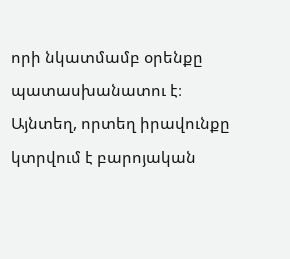որի նկատմամբ օրենքը պատասխանատու է։ Այնտեղ, որտեղ իրավունքը կտրվում է բարոյական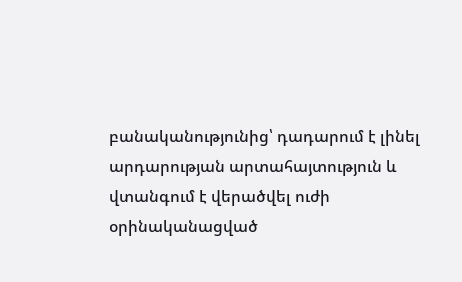բանականությունից՝ դադարում է լինել արդարության արտահայտություն և վտանգում է վերածվել ուժի օրինականացված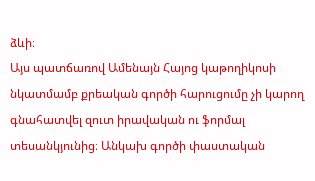ձևի։
Այս պատճառով Ամենայն Հայոց կաթողիկոսի նկատմամբ քրեական գործի հարուցումը չի կարող գնահատվել զուտ իրավական ու ֆորմալ տեսանկյունից։ Անկախ գործի փաստական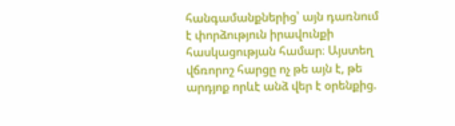հանգամանքներից՝ այն դառնում է փորձություն իրավունքի հասկացության համար։ Այստեղ վճռորոշ հարցը ոչ թե այն է, թե արդյոք որևէ անձ վեր է օրենքից.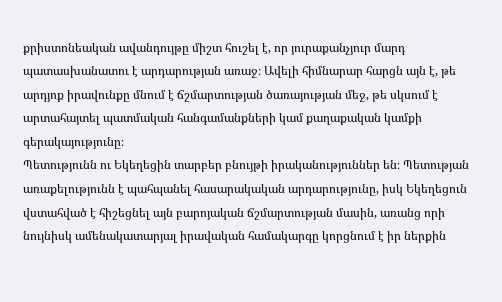քրիստոնեական ավանդույթը միշտ հուշել է, որ յուրաքանչյուր մարդ պատասխանատու է արդարության առաջ։ Ավելի հիմնարար հարցն այն է, թե արդյոք իրավունքը մնում է ճշմարտության ծառայության մեջ, թե սկսում է արտահայտել պատմական հանգամանքների կամ քաղաքական կամքի գերակայությունը։
Պետությունն ու Եկեղեցին տարբեր բնույթի իրականություններ են։ Պետության առաքելությունն է պահպանել հասարակական արդարությունը, իսկ Եկեղեցուն վստահված է հիշեցնել այն բարոյական ճշմարտության մասին, առանց որի նույնիսկ ամենակատարյալ իրավական համակարգը կորցնում է իր ներքին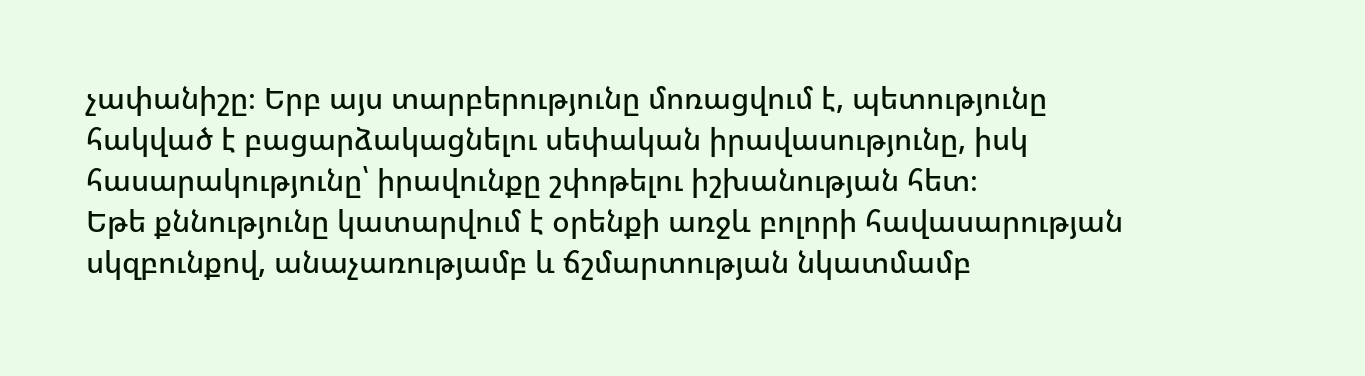չափանիշը։ Երբ այս տարբերությունը մոռացվում է, պետությունը հակված է բացարձակացնելու սեփական իրավասությունը, իսկ հասարակությունը՝ իրավունքը շփոթելու իշխանության հետ։
Եթե քննությունը կատարվում է օրենքի առջև բոլորի հավասարության սկզբունքով, անաչառությամբ և ճշմարտության նկատմամբ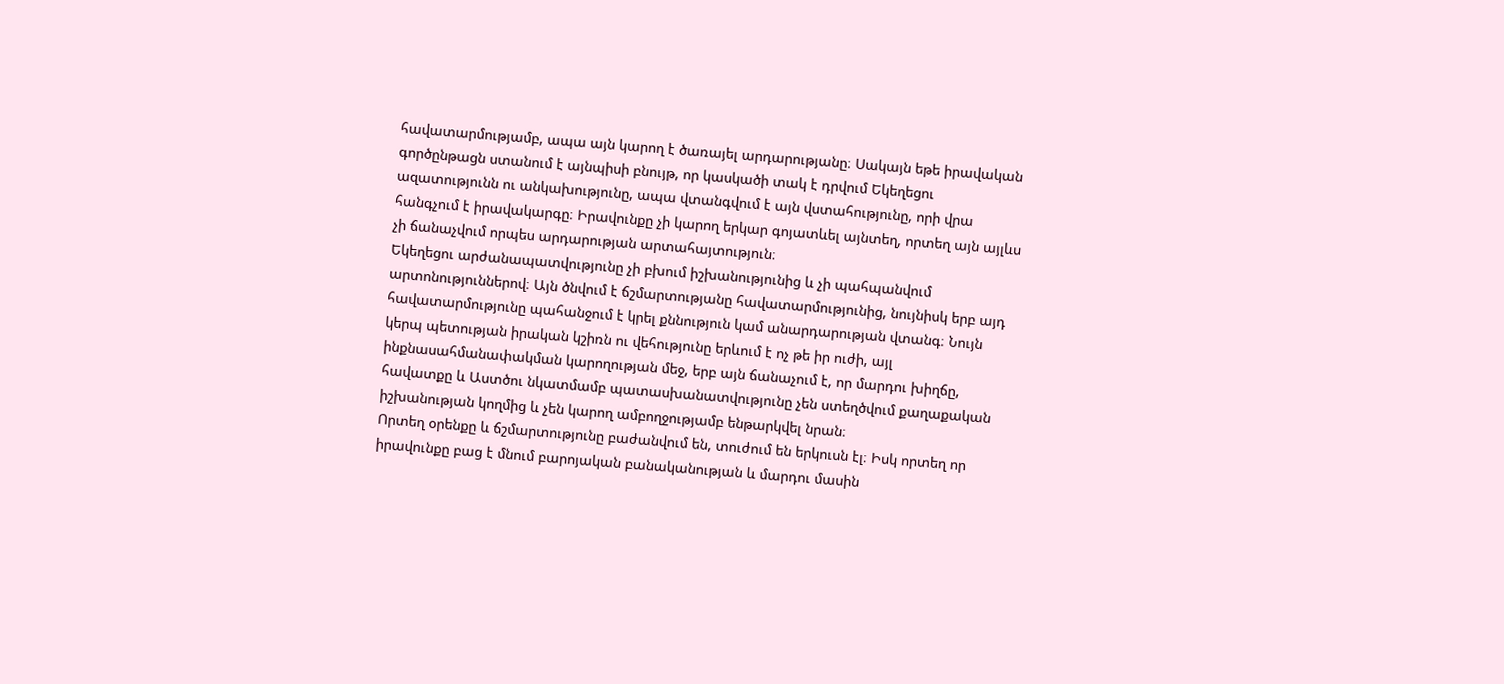հավատարմությամբ, ապա այն կարող է ծառայել արդարությանը։ Սակայն եթե իրավական գործընթացն ստանում է այնպիսի բնույթ, որ կասկածի տակ է դրվում Եկեղեցու ազատությունն ու անկախությունը, ապա վտանգվում է այն վստահությունը, որի վրա հանգչում է իրավակարգը։ Իրավունքը չի կարող երկար գոյատևել այնտեղ, որտեղ այն այլևս չի ճանաչվում որպես արդարության արտահայտություն։
Եկեղեցու արժանապատվությունը չի բխում իշխանությունից և չի պահպանվում արտոնություններով։ Այն ծնվում է ճշմարտությանը հավատարմությունից, նույնիսկ երբ այդ հավատարմությունը պահանջում է կրել քննություն կամ անարդարության վտանգ։ Նույն կերպ պետության իրական կշիռն ու վեհությունը երևում է ոչ թե իր ուժի, այլ ինքնասահմանափակման կարողության մեջ, երբ այն ճանաչում է, որ մարդու խիղճը, հավատքը և Աստծու նկատմամբ պատասխանատվությունը չեն ստեղծվում քաղաքական իշխանության կողմից և չեն կարող ամբողջությամբ ենթարկվել նրան։
Որտեղ օրենքը և ճշմարտությունը բաժանվում են, տուժում են երկուսն էլ։ Իսկ որտեղ որ իրավունքը բաց է մնում բարոյական բանականության և մարդու մասին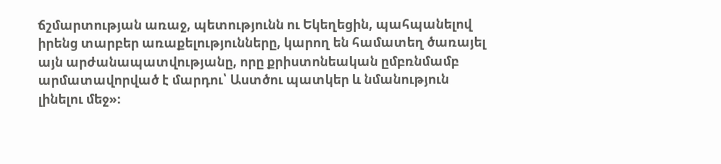ճշմարտության առաջ, պետությունն ու Եկեղեցին, պահպանելով իրենց տարբեր առաքելությունները, կարող են համատեղ ծառայել այն արժանապատվությանը, որը քրիստոնեական ըմբռնմամբ արմատավորված է մարդու՝ Աստծու պատկեր և նմանություն լինելու մեջ»։